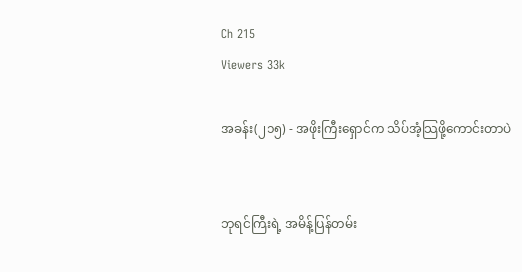Ch 215
Viewers 33k

အခန်း(၂၁၅) - အဖိုးကြီးရှောင်က သိပ်အံ့သြဖို့ကောင်းတာပဲ


ဘုရင်ကြီးရဲ့ အမိန့်ပြန်တမ်း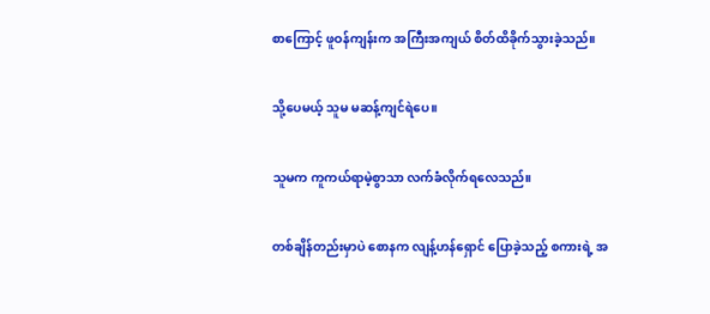စာကြောင့် ဖူဝန်ကျန်းက အကြီးအကျယ် စိတ်ထိခိုက်သွားခဲ့သည်။


သို့ပေမယ့် သူမ မဆန့်ကျင်ရဲပေ။


သူမက ကူကယ်ရာမဲ့စွာသာ လက်ခံလိုက်ရလေသည်။


တစ်ချိန်တည်းမှာပဲ စောနက လျန့်ဟန်ရှောင် ပြောခဲ့သည့် စကားရဲ့ အ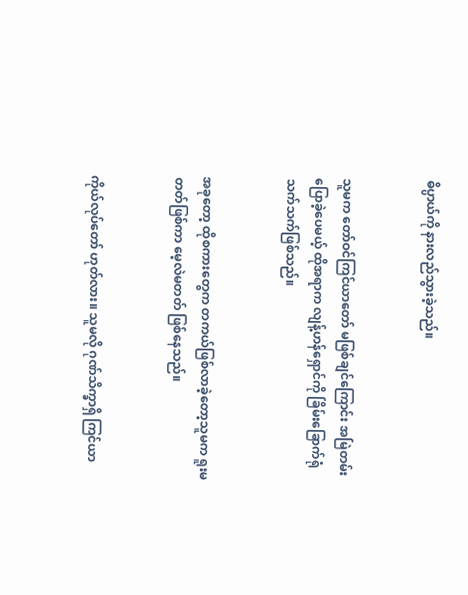ဓိပ္ပာယ်ကို နားလည်သွားခဲ့သည်။


သူမက တော်ဝင်ကြင်ယာတော် မဖြစ်ချင်ကြောင်း အမြဲတမ်း ပြောခဲ့ပေမယ့် ထိုအရာက လျန့်ဟန်ရှောင်ကို ခြိမ်းခြောက်ရုံသက်သက်ဖြစ်သည်။


အခုတော့ ထိုစကားတွေက တကယ်ဖြစ်လာခဲ့တော့သူမက ရူးမတတ်ဖြစ်ကာ မေ့လဲမတတ် ဖြစ်နေသည်။


ကိုယ်လုပ်တော် ဟုတ်လား။ သူမလို ဂုဏ်သိက္ခာရှိ ကြင်ယာ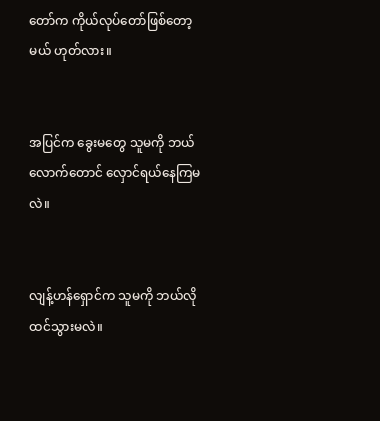တော်က ကိုယ်လုပ်တော်ဖြစ်တော့မယ် ဟုတ်လား။


အပြင်က ခွေးမတွေ သူမကို ဘယ်လောက်တောင် လှောင်ရယ်နေကြမလဲ။


လျန့်ဟန်ရှောင်က သူမကို ဘယ်လိုထင်သွားမလဲ။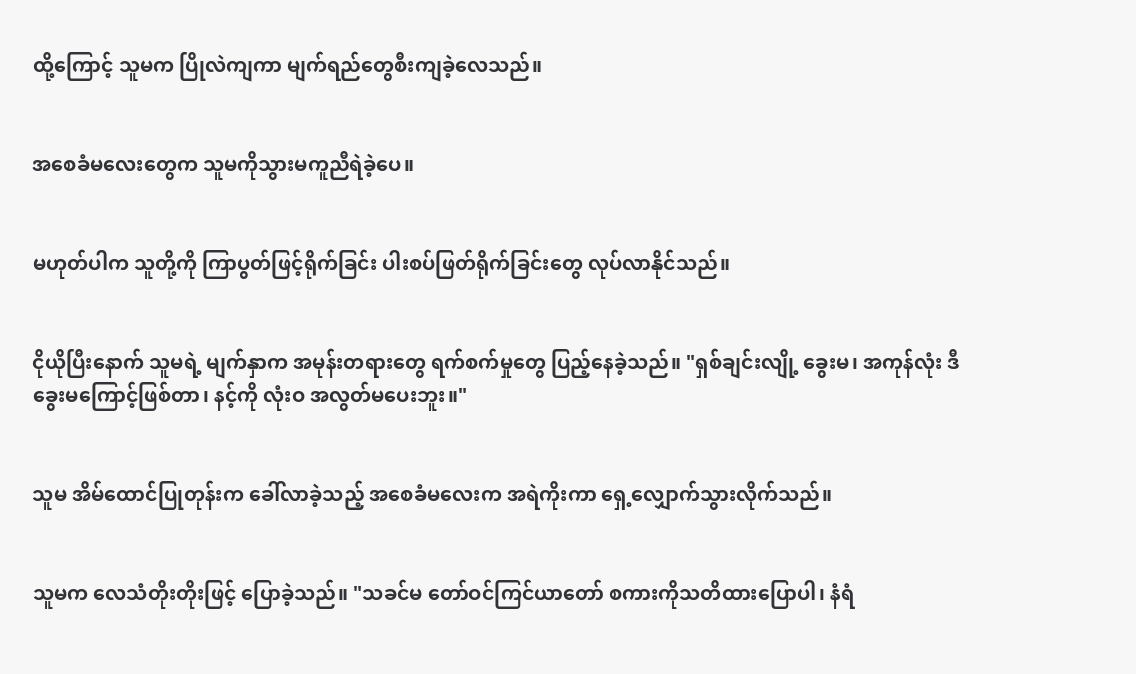ထို့ကြောင့် သူမက ပြိုလဲကျကာ မျက်ရည်တွေစီးကျခဲ့လေသည်။


အစေခံမလေးတွေက သူမကိုသွားမကူညီရဲခဲ့ပေ။


မဟုတ်ပါက သူတို့ကို ကြာပွတ်ဖြင့်ရိုက်ခြင်း ပါးစပ်ဖြတ်ရိုက်ခြင်းတွေ လုပ်လာနိုင်သည်။


ငိုယိုပြီးနောက် သူမရဲ့ မျက်နှာက အမုန်းတရားတွေ ရက်စက်မှုတွေ ပြည့်နေခဲ့သည်။ "ရှစ်ချင်းလျို့ ခွေးမ၊ အကုန်လုံး ဒီခွေးမကြောင့်ဖြစ်တာ၊ နင့်ကို လုံးဝ အလွတ်မပေးဘူး။"


သူမ အိမ်ထောင်ပြုတုန်းက ခေါ်လာခဲ့သည့် အစေခံမလေးက အရဲကိုးကာ ရှေ့လျှောက်သွားလိုက်သည်။


သူမက လေသံတိုးတိုးဖြင့် ပြောခဲ့သည်။ "သခင်မ တော်ဝင်ကြင်ယာတော် စကားကိုသတိထားပြောပါ၊ နံရံ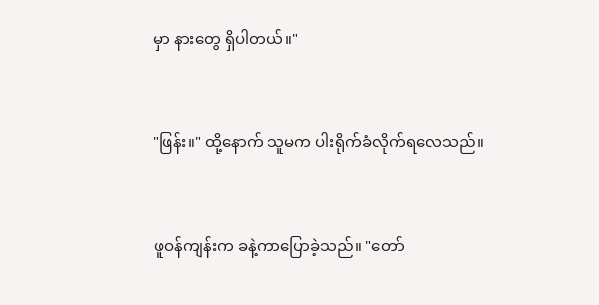မှာ နားတွေ ရှိပါတယ်။"


"ဖြန်း။" ထို့နောက် သူမက ပါးရိုက်ခံလိုက်ရလေသည်။


ဖူဝန်ကျန်းက ခနဲ့ကာပြောခဲ့သည်။ "တော်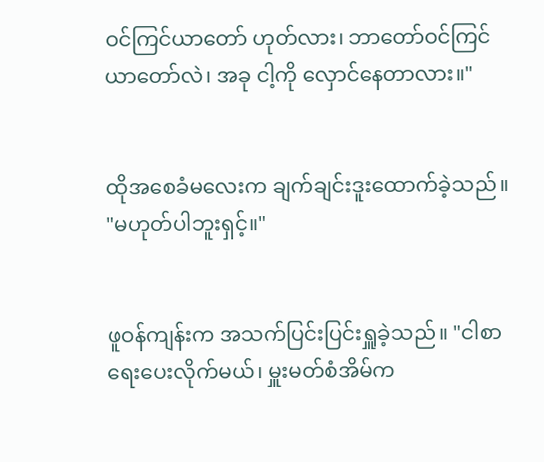ဝင်ကြင်ယာတော် ဟုတ်လား၊ ဘာတော်ဝင်ကြင်ယာတော်လဲ၊ အခု ငါ့ကို လှောင်နေတာလား။"


ထိုအစေခံမလေးက ချက်ချင်းဒူးထောက်ခဲ့သည်။ "မဟုတ်ပါဘူးရှင့်။"


ဖူဝန်ကျန်းက အသက်ပြင်းပြင်းရှူခဲ့သည်။ "ငါစာရေးပေးလိုက်မယ်၊ မှူးမတ်စံအိမ်က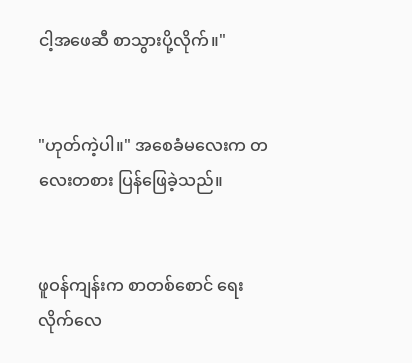ငါ့အဖေဆီ စာသွားပို့လိုက်။"


"ဟုတ်ကဲ့ပါ။" အစေခံမလေးက တလေးတစား ပြန်ဖြေခဲ့သည်။


ဖူဝန်ကျန်းက စာတစ်စောင် ရေးလိုက်လေ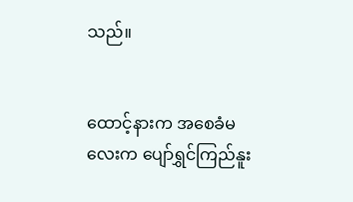သည်။


ထောင့်နားက အစေခံမလေးက ပျော်ရွှင်ကြည်နူး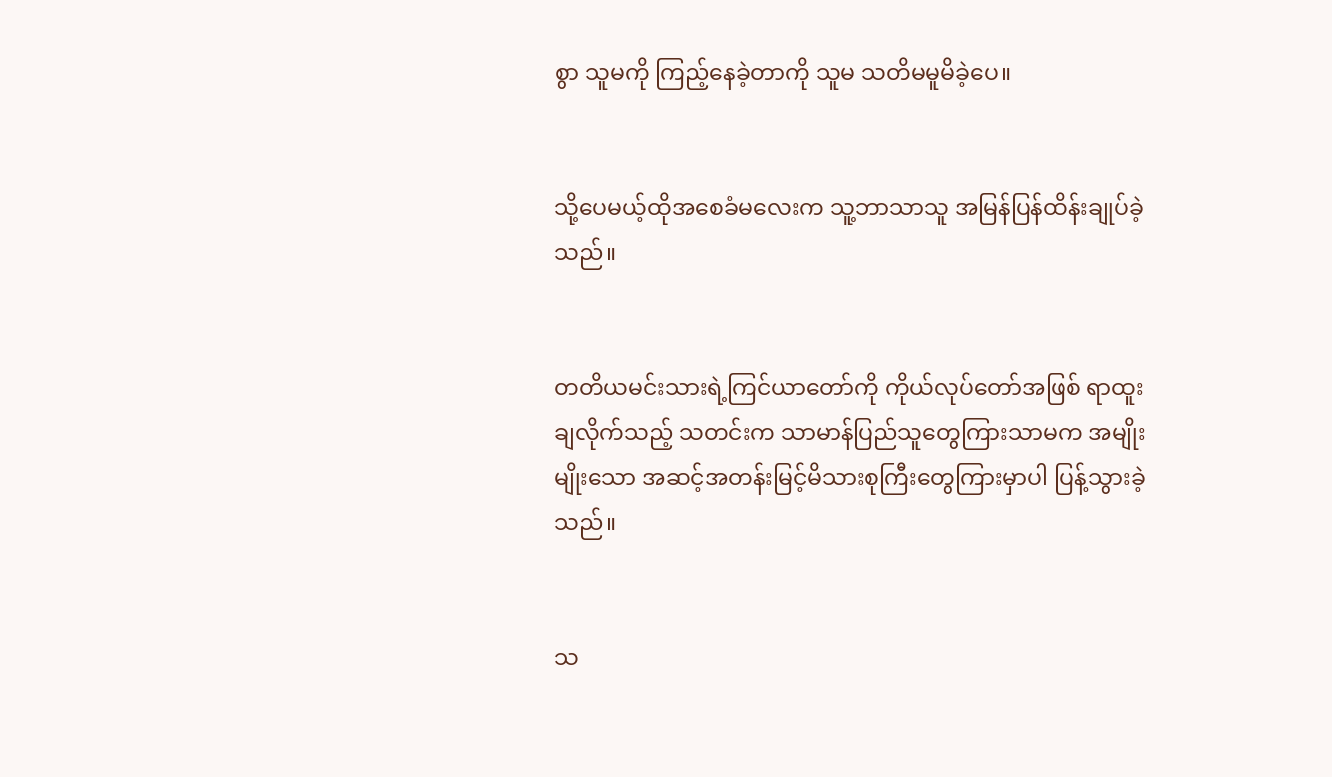စွာ သူမကို ကြည့်နေခဲ့တာကို သူမ သတိမမူမိခဲ့ပေ။


သို့ပေမယ့်ထိုအစေခံမလေးက သူ့ဘာသာသူ အမြန်ပြန်ထိန်းချုပ်ခဲ့သည်။


တတိယမင်းသားရဲ့ကြင်ယာတော်ကို ကိုယ်လုပ်တော်အဖြစ် ရာထူးချလိုက်သည့် သတင်းက သာမာန်ပြည်သူတွေကြားသာမက အမျိုးမျိုးသော အဆင့်အတန်းမြင့်မိသားစုကြီးတွေကြားမှာပါ ပြန့်သွားခဲ့သည်။


သ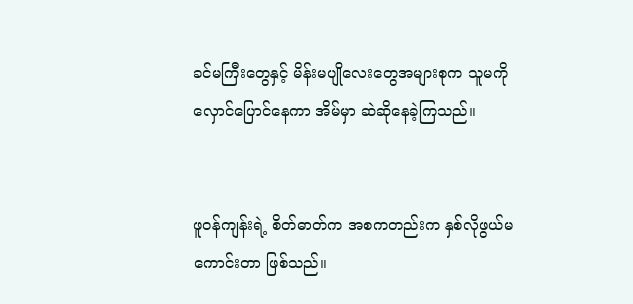ခင်မကြီးတွေနှင့် မိန်းမပျိုလေးတွေအများစုက သူမကို လှောင်ပြောင်နေကာ အိမ်မှာ ဆဲဆိုနေခဲ့ကြသည်။


ဖူဝန်ကျန်းရဲ့ စိတ်ဓာတ်က အစကတည်းက နှစ်လိုဖွယ်မကောင်းတာ ဖြစ်သည်။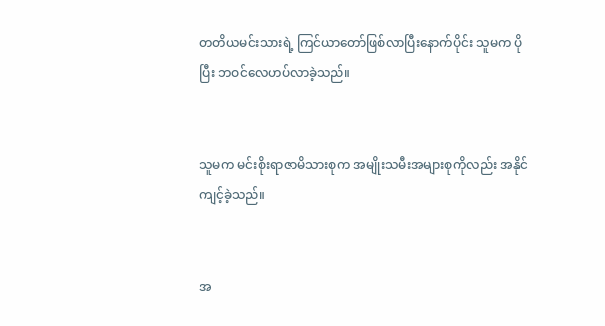တတိယမင်းသားရဲ့ ကြင်ယာတော်ဖြစ်လာပြီးနောက်ပိုင်း သူမက ပိုပြီး ဘဝင်လေဟပ်လာခဲ့သည်။


သူမက မင်းစိုးရာဇာမိသားစုက အမျိုးသမီးအများစုကိုလည်း အနိုင်ကျင့်ခဲ့သည်။


အ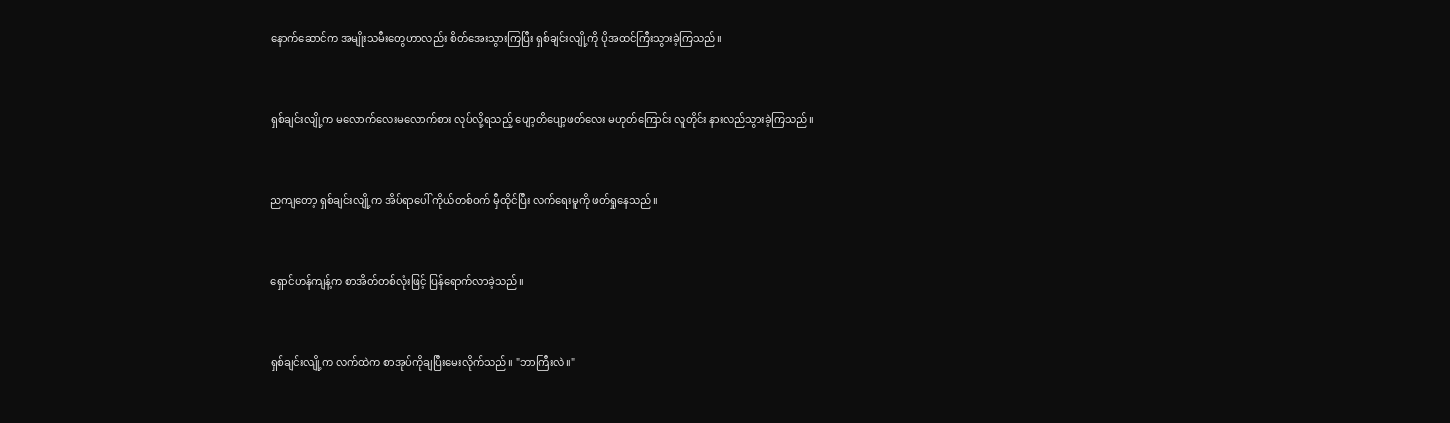နောက်ဆောင်က အမျိုးသမီးတွေဟာလည်း စိတ်အေးသွားကြပြီး ရှစ်ချင်းလျို့ကို ပိုအထင်ကြီးသွားခဲ့ကြသည်။


ရှစ်ချင်းလျို့က မလောက်လေးမလောက်စား လုပ်လို့ရသည့် ပျော့တိပျော့ဖတ်လေး မဟုတ်ကြောင်း လူတိုင်း နားလည်သွားခဲ့ကြသည်။


ညကျတော့ ရှစ်ချင်းလျို့က အိပ်ရာပေါ် ကိုယ်တစ်ဝက် မှီထိုင်ပြီး လက်ရေးမူကို ဖတ်ရှုနေသည်။


ရှောင်ဟန်ကျန့်က စာအိတ်တစ်လုံးဖြင့် ပြန်ရောက်လာခဲ့သည်။


ရှစ်ချင်းလျို့က လက်ထဲက စာအုပ်ကိုချပြီးမေးလိုက်သည်။ "ဘာကြီးလဲ။"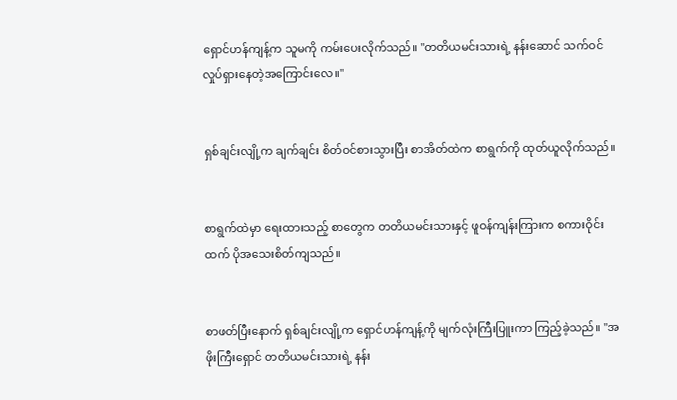ရှောင်ဟန်ကျန့်က သူမကို ကမ်းပေးလိုက်သည်။ "တတိယမင်းသားရဲ့ နန်းဆောင် သက်ဝင်လှုပ်ရှားနေတဲ့အကြောင်းလေ။"


ရှစ်ချင်းလျို့က ချက်ချင်း စိတ်ဝင်စားသွားပြီး စာအိတ်ထဲက စာရွက်ကို ထုတ်ယူလိုက်သည်။


စာရွက်ထဲမှာ ရေးထားသည့် စာတွေက တတိယမင်းသားနှင့် ဖူဝန်ကျန်းကြားက စကားဝိုင်းထက် ပိုအသေးစိတ်ကျသည်။


စာဖတ်ပြီးနောက် ရှစ်ချင်းလျို့က ရှောင်ဟန်ကျန့်ကို မျက်လုံးကြီးပြူးကာ ကြည့်ခဲ့သည်။ "အဖိုးကြီးရှောင် တတိယမင်းသားရဲ့ နန်း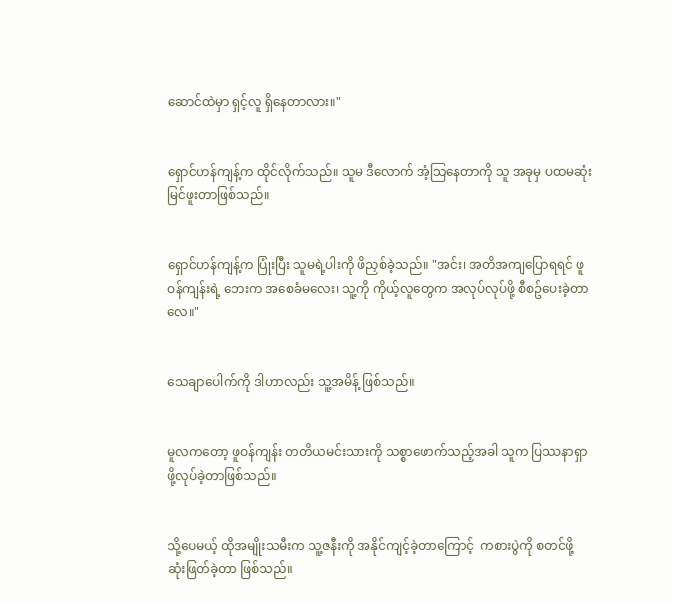ဆောင်ထဲမှာ ရှင့်လူ ရှိနေတာလား။"


ရှောင်ဟန်ကျန့်က ထိုင်လိုက်သည်။ သူမ ဒီလောက် အံ့သြနေတာကို သူ အခုမှ ပထမဆုံးမြင်ဖူးတာဖြစ်သည်။


ရှောင်ဟန်ကျန့်က ပြုံးပြီး သူမရဲ့ပါးကို ဖိညှစ်ခဲ့သည်။ "အင်း၊ အတိအကျပြောရရင် ဖူဝန်ကျန်းရဲ့ ဘေးက အစေခံမလေး၊ သူ့ကို ကိုယ့်လူတွေက အလုပ်လုပ်ဖို့ စီစဥ်ပေးခဲ့တာလေ။"


သေချာပေါက်ကို ဒါဟာလည်း သူ့အမိန့် ဖြစ်သည်။


မူလကတော့ ဖူဝန်ကျန်း တတိယမင်းသားကို သစ္စာဖောက်သည့်အခါ သူက ပြဿနာရှာဖို့လုပ်ခဲ့တာဖြစ်သည်။


သို့ပေမယ့် ထိုအမျိုးသမီးက သူ့ဇနီးကို အနိုင်ကျင့်ခဲ့တာကြောင့်  ကစားပွဲကို စတင်ဖို့ ဆုံးဖြတ်ခဲ့တာ ဖြစ်သည်။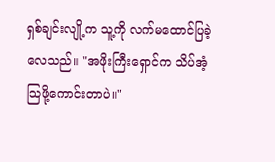ရှစ်ချင်းလျို့က သူ့ကို လက်မထောင်ပြခဲ့လေသည်။ "အဖိုးကြီးရှောင်က သိပ်အံ့သြဖို့ကောင်းတာပဲ။"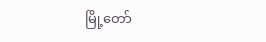မြို့တော်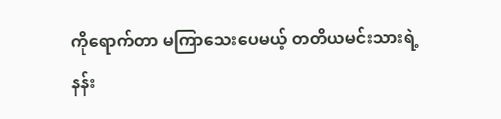ကိုရောက်တာ မကြာသေးပေမယ့် တတိယမင်းသားရဲ့နန်း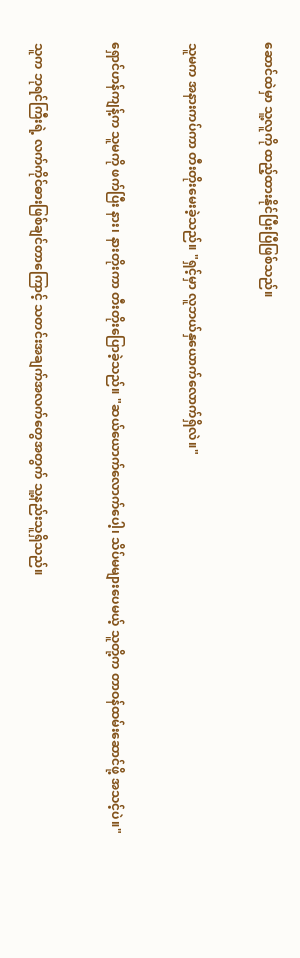ဆောင်ထဲမှာ သူ့လူကို ထည့်ထားနိုင်ပြီးပြီဖြစ်သည်။


သူမက အနားကပ်ကာ တီးတိုးမေးခဲ့သည်။ "ရှင့်မှာ လူဘယ်နှယောက်လောက်ရှိလဲ။"


ရှောင်ဟန်ကျန့်က သူမကို ဖက်ပြီး နား၊ နားတိုးကာ တီးတိုးပြောခဲ့သည်။ "ဆယ်ယောက်လောက်ပေါ့၊ သိပ်မများပေမယ့် သူတို့က တာဝန်ထမ်းဆောင်ဖို့ အသင့်ပဲ။"


သူက ဘုရင်ကြီးရဲ့ လက်ကိုင်ဓားဖြစ်ချင်တာကြောင့် သတင်းအချက်အလက်တွေအတွက် သူ့နည်းသူရှိသည်။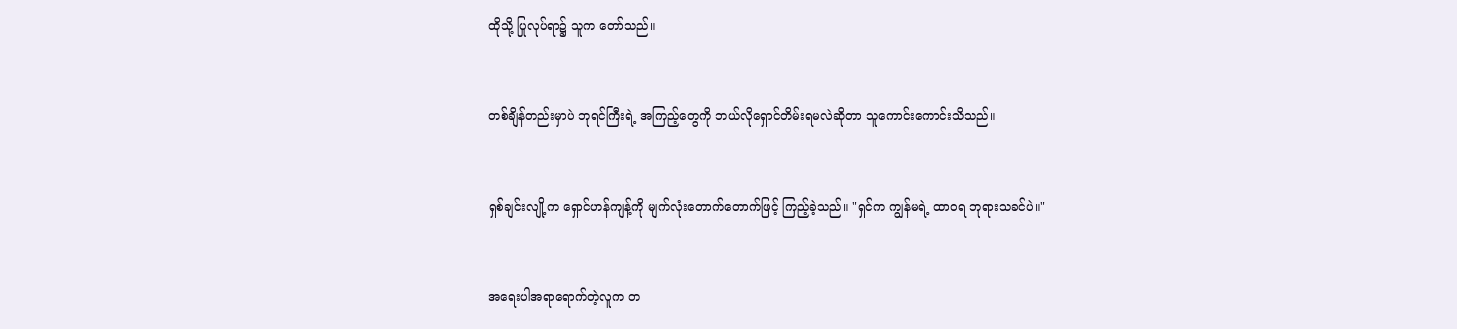ထိုသို့ ပြုလုပ်ရာ၌ သူက တော်သည်။


တစ်ချိန်တည်းမှာပဲ ဘုရင်ကြီးရဲ့ အကြည့်တွေကို ဘယ်လိုရှောင်တိမ်းရမလဲဆိုတာ သူကောင်းကောင်းသိသည်။


ရှစ်ချင်းလျို့က ရှောင်ဟန်ကျန့်ကို မျက်လုံးတောက်တောက်ဖြင့် ကြည့်ခဲ့သည်။ "ရှင်က ကျွန်မရဲ့ ထာဝရ ဘုရားသခင်ပဲ။"


အရေးပါအရာရောက်တဲ့လူက တ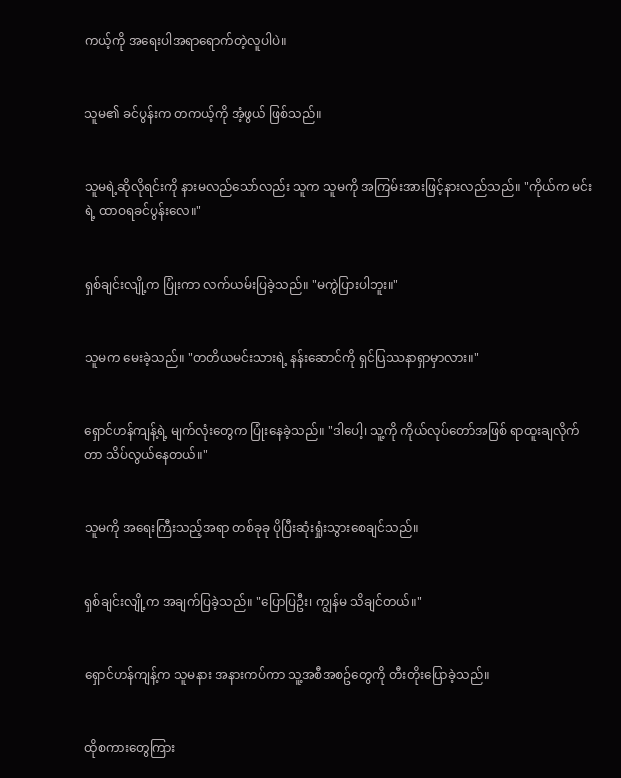ကယ့်ကို အရေးပါအရာရောက်တဲ့လူပါပဲ။


သူမ၏ ခင်ပွန်းက တကယ့်ကို အံ့ဖွယ် ဖြစ်သည်။


သူမရဲ့ဆိုလိုရင်းကို နားမလည်သော်လည်း သူက သူမကို အကြမ်းအားဖြင့်နားလည်သည်။ "ကိုယ်က မင်းရဲ့ ထာဝရခင်ပွန်းလေ။"


ရှစ်ချင်းလျို့က ပြုံးကာ လက်ယမ်းပြခဲ့သည်။ "မကွဲပြားပါဘူး။"


သူမက မေးခဲ့သည်။ "တတိယမင်းသားရဲ့ နန်းဆောင်ကို ရှင်ပြဿနာရှာမှာလား။"


ရှောင်ဟန်ကျန့်ရဲ့ မျက်လုံးတွေက ပြုံးနေခဲ့သည်။ "ဒါပေါ့၊ သူ့ကို ကိုယ်လုပ်တော်အဖြစ် ရာထူးချလိုက်တာ သိပ်လွယ်နေတယ်။"


သူမကို အရေးကြီးသည့်အရာ တစ်ခုခု ပိုပြီးဆုံးရှုံးသွားစေချင်သည်။


ရှစ်ချင်းလျို့က အချက်ပြခဲ့သည်။ "ပြောပြဦး၊ ကျွန်မ သိချင်တယ်။"


ရှောင်ဟန်ကျန့်က သူမနား အနားကပ်ကာ သူ့အစီအစဥ်တွေကို တီးတိုးပြောခဲ့သည်။


ထိုစကားတွေကြား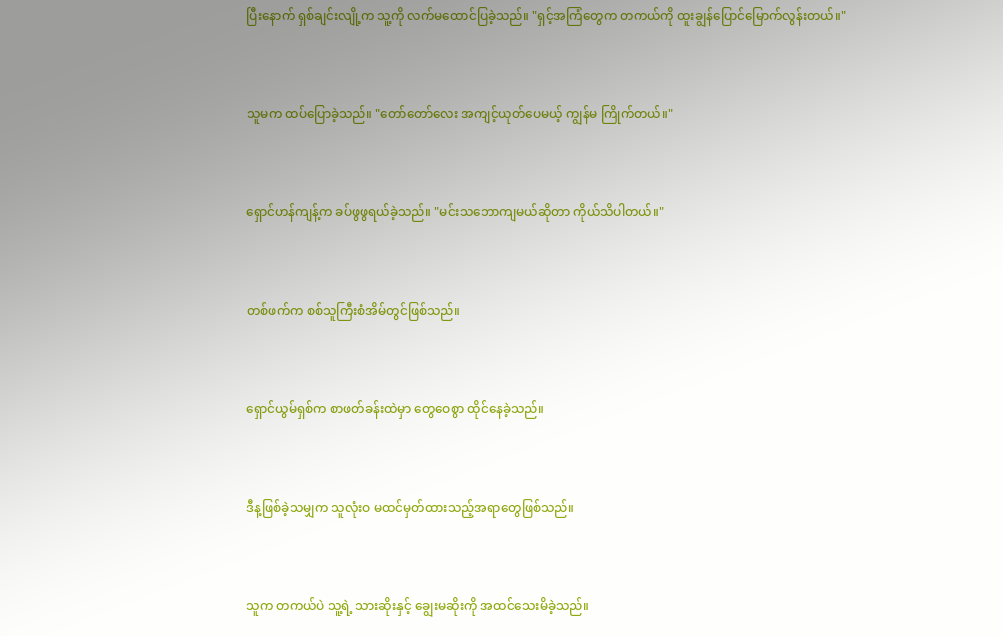ပြီးနောက် ရှစ်ချင်းလျို့က သူ့ကို လက်မထောင်ပြခဲ့သည်။ "ရှင့်အကြံတွေက တကယ်ကို ထူးချွန်ပြောင်မြောက်လွန်းတယ်။"


သူမက ထပ်ပြောခဲ့သည်။ "တော်တော်လေး အကျင့်ယုတ်ပေမယ့် ကျွန်မ ကြိုက်တယ်။"


ရှောင်ဟန်ကျန့်က ခပ်ဖွဖွရယ်ခဲ့သည်။ "မင်းသဘောကျမယ်ဆိုတာ ကိုယ်သိပါတယ်။"


တစ်ဖက်က စစ်သူကြီးစံအိမ်တွင်ဖြစ်သည်။


ရှောင်ယွမ်ရှစ်က စာဖတ်ခန်းထဲမှာ တွေဝေစွာ ထိုင်နေခဲ့သည်။


ဒီန့ဖြစ်ခဲ့သမျှက သူလုံးဝ မထင်မှတ်ထားသည့်အရာတွေဖြစ်သည်။


သူက တကယ်ပဲ သူ့ရဲ့ သားဆိုးနှင့် ချွေးမဆိုးကို အထင်သေးမိခဲ့သည်။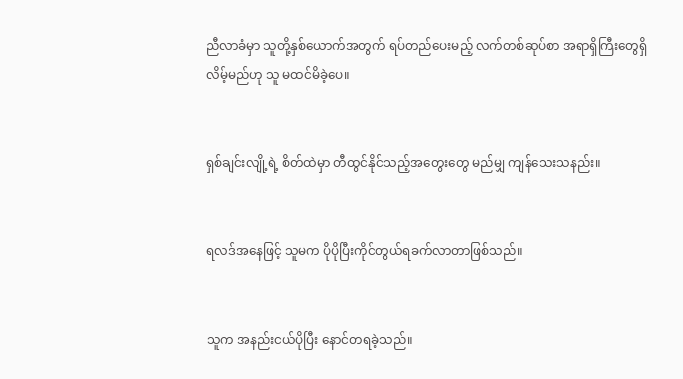ညီလာခံမှာ သူတို့နှစ်ယောက်အတွက် ရပ်တည်ပေးမည့် လက်တစ်ဆုပ်စာ အရာရှိကြီးတွေရှိလိမ့်မည်ဟု သူ မထင်မိခဲ့ပေ။


ရှစ်ချင်းလျို့ရဲ့ စိတ်ထဲမှာ တီထွင်နိုင်သည့်အတွေးတွေ မည်မျှ ကျန်သေးသနည်း။


ရလဒ်အနေဖြင့် သူမက ပိုပိုပြီးကိုင်တွယ်ရခက်လာတာဖြစ်သည်။


သူက အနည်းငယ်ပိုပြီး နောင်တရခဲ့သည်။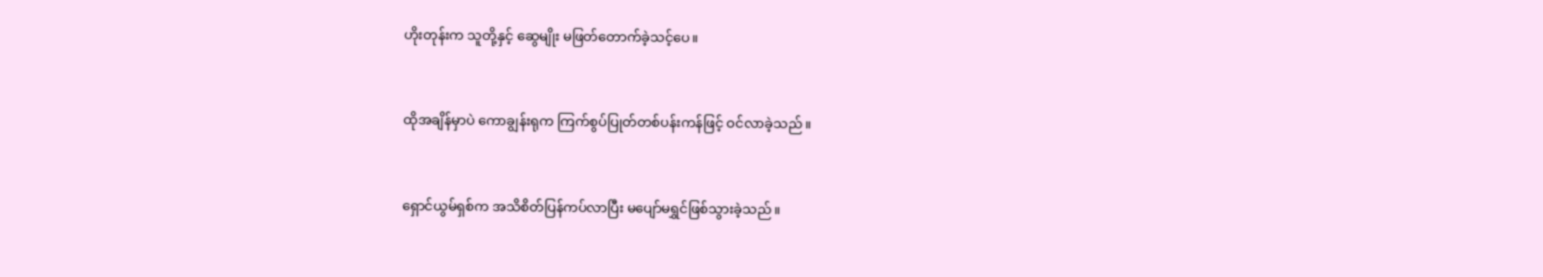ဟိုးတုန်းက သူတို့နှင့် ဆွေမျိုး မဖြတ်တောက်ခဲ့သင့်ပေ။


ထိုအချိန်မှာပဲ ကောချွန်းရုက ကြက်စွပ်ပြုတ်တစ်ပန်းကန်ဖြင့် ဝင်လာခဲ့သည်။


ရှောင်ယွမ်ရှစ်က အသိစိတ်ပြန်ကပ်လာပြီး မပျော်မရွှင်ဖြစ်သွားခဲ့သည်။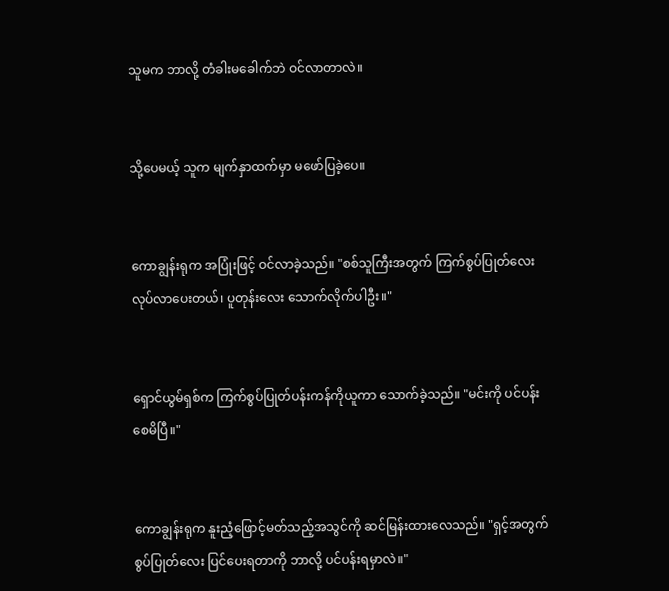သူမက ဘာလို့ တံခါးမခေါက်ဘဲ ဝင်လာတာလဲ။


သို့ပေမယ့် သူက မျက်နှာထက်မှာ မဖော်ပြခဲ့ပေ။


ကောချွန်းရုက အပြုံးဖြင့် ဝင်လာခဲ့သည်။ "စစ်သူကြီးအတွက် ကြက်စွပ်ပြုတ်လေး လုပ်လာပေးတယ်၊ ပူတုန်းလေး သောက်လိုက်ပါဦး။"


ရှောင်ယွမ်ရှစ်က ကြက်စွပ်ပြုတ်ပန်းကန်ကိုယူကာ သောက်ခဲ့သည်။ "မင်းကို ပင်ပန်းစေမိပြီ။"


ကောချွန်းရုက နူးညံ့ဖြောင့်မတ်သည့်အသွင်ကို ဆင်မြန်းထားလေသည်။ "ရှင့်အတွက် စွပ်ပြုတ်လေး ပြင်ပေးရတာကို ဘာလို့ ပင်ပန်းရမှာလဲ။"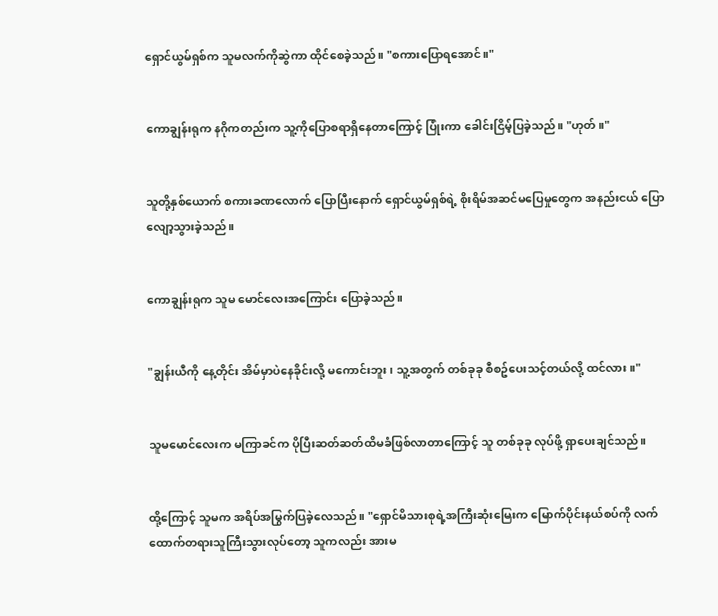ရှောင်ယွမ်ရှစ်က သူမလက်ကိုဆွဲကာ ထိုင်စေခဲ့သည်။ "စကားပြောရအောင်။"


ကောချွန်းရုက နဂိုကတည်းက သူ့ကိုပြောစရာရှိနေတာကြောင့် ပြုံးကာ ခေါင်းငြိမ့်ပြခဲ့သည်။ "ဟုတ်။"


သူတို့နှစ်ယောက် စကားခဏလောက် ပြောပြီးနောက် ရှောင်ယွမ်ရှစ်ရဲ့ စိုးရိမ်အဆင်မပြေမှုတွေက အနည်းငယ် ပြောလျော့သွားခဲ့သည်။


ကောချွန်းရုက သူမ မောင်လေးအကြောင်း ပြောခဲ့သည်။


"ချွန်းယီကို နေ့တိုင်း အိမ်မှာပဲနေခိုင်းလို့ မကောင်းဘူး၊ သူ့အတွက် တစ်ခုခု စီစဥ်ပေးသင့်တယ်လို့ ထင်လား။"


သူမမောင်လေးက မကြာခင်က ပိုပြီးဆတ်ဆတ်ထိမခံဖြစ်လာတာကြောင့် သူ တစ်ခုခု လုပ်ဖို့ ရှာပေးချင်သည်။


ထို့ကြောင့် သူမက အရိပ်အမြွက်ပြခဲ့လေသည်။ "ရှောင်မိသားစုရဲ့အကြီးဆုံးမြေးက မြောက်ပိုင်းနယ်စပ်ကို လက်ထောက်တရားသူကြီးသွားလုပ်တော့ သူကလည်း အားမ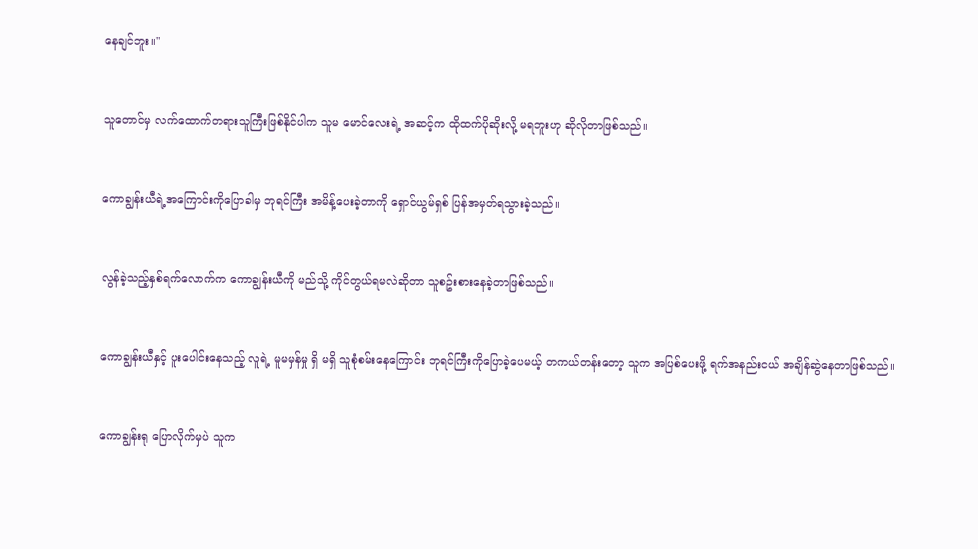နေချင်ဘူး။"


သူတောင်မှ လက်ထောက်တရားသူကြီးဖြစ်နိုင်ပါက သူမ မောင်လေးရဲ့ အဆင့်က ထိုထက်ပိုဆိုးလို့ မရဘူးဟု ဆိုလိုတာဖြစ်သည်။


ကောချွန်းယီရဲ့အကြောင်းကိုပြောခါမှ ဘုရင်ကြီး အမိန့်ပေးခဲ့တာကို ရှောင်ယွမ်ရှစ် ပြန်အမှတ်ရသွားခဲ့သည်။


လွန်ခဲ့သည့်နှစ်ရက်လောက်က ကောချွန်းယီကို မည်သို့ ကိုင်တွယ်ရမလဲဆိုတာ သူစဥ်းစားနေခဲ့တာဖြစ်သည်။


ကောချွန်းယီနှင့် ပူးပေါင်းနေသည့် လူရဲ့ မူမမှန်မှု ရှိ မရှိ သူစုံစမ်းနေကြောင်း ဘုရင်ကြီးကိုပြောခဲ့ပေမယ့် တကယ်တန်းတော့ သူက အပြစ်ပေးဖို့ ရက်အနည်းငယ် အချိန်ဆွဲနေတာဖြစ်သည်။


ကောချွန်းရု ပြောလိုက်မှပဲ သူက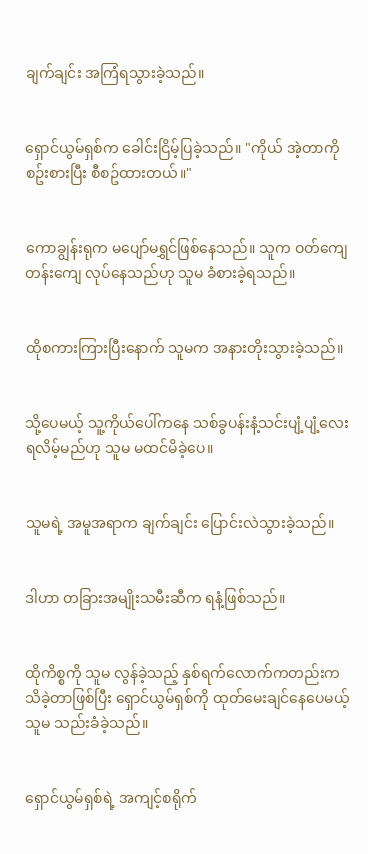ချက်ချင်း အကြံရသွားခဲ့သည်။


ရှောင်ယွမ်ရှစ်က ခေါင်းငြိမ့်ပြခဲ့သည်။ "ကိုယ် အဲ့တာကို စဥ်းစားပြီး စီစဥ်ထားတယ်။"


ကောချွန်းရုက မပျော်မရွှင်ဖြစ်နေသည်။ သူက ဝတ်ကျေတန်းကျေ လုပ်နေသည်ဟု သူမ ခံစားခဲ့ရသည်။


ထိုစကားကြားပြီးနောက် သူမက အနားတိုးသွားခဲ့သည်။


သို့ပေမယ့် သူ့ကိုယ်ပေါ်ကနေ သစ်ခွပန်းနံ့သင်းပျံ့ပျံ့လေး ရလိမ့်မည်ဟု သူမ မထင်မိခဲ့ပေ။


သူမရဲ့ အမူအရာက ချက်ချင်း ပြောင်းလဲသွားခဲ့သည်။


ဒါဟာ တခြားအမျိုးသမီးဆီက ရနံ့ဖြစ်သည်။


ထိုကိစ္စကို သူမ လွန်ခဲ့သည့် နှစ်ရက်လောက်ကတည်းက သိခဲ့တာဖြစ်ပြီး ရှောင်ယွမ်ရှစ်ကို ထုတ်မေးချင်နေပေမယ့် သူမ သည်းခံခဲ့သည်။


ရှောင်ယွမ်ရှစ်ရဲ့ အကျင့်စရိုက်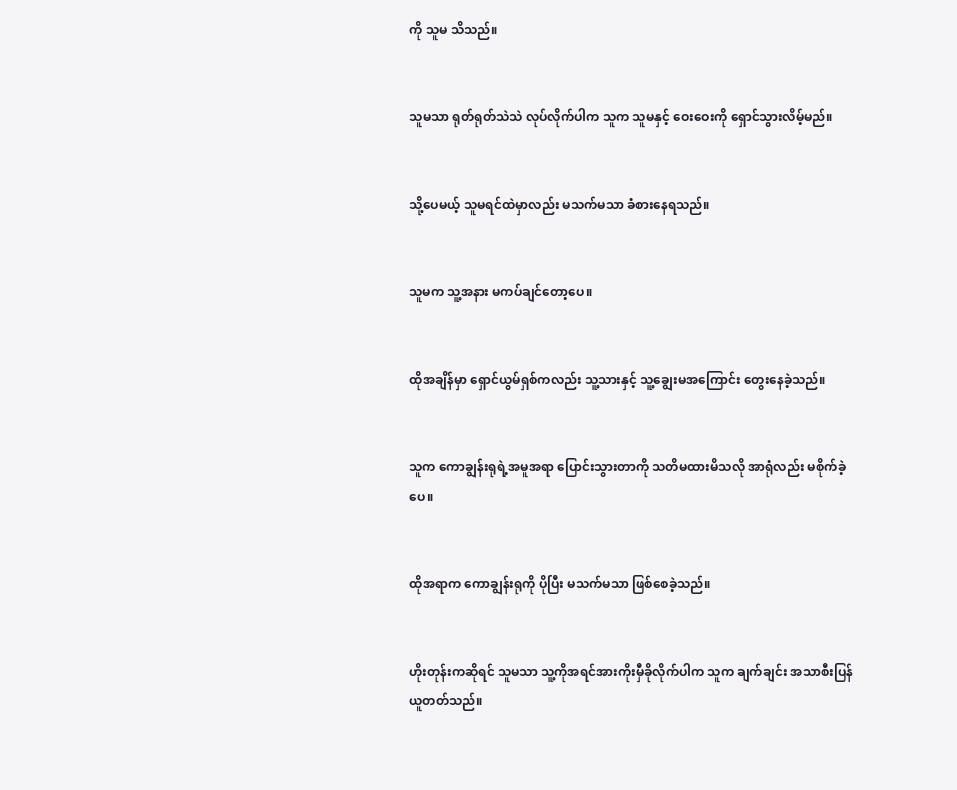ကို သူမ သိသည်။


သူမသာ ရုတ်ရုတ်သဲသဲ လုပ်လိုက်ပါက သူက သူမနှင့် ဝေးဝေးကို ရှောင်သွားလိမ့်မည်။


သို့ပေမယ့် သူမရင်ထဲမှာလည်း မသက်မသာ ခံစားနေရသည်။


သူမက သူ့အနား မကပ်ချင်တော့ပေ။


ထိုအချိန်မှာ ရှောင်ယွမ်ရှစ်ကလည်း သူ့သားနှင့် သူ့ချွေးမအကြောင်း တွေးနေခဲ့သည်။


သူက ကောချွန်းရုရဲ့အမူအရာ ပြောင်းသွားတာကို သတိမထားမိသလို အာရုံလည်း မစိုက်ခဲ့ပေ။


ထိုအရာက ကောချွန်းရုကို ပိုပြီး မသက်မသာ ဖြစ်စေခဲ့သည်။


ဟိုးတုန်းကဆိုရင် သူမသာ သူ့ကိုအရင်အားကိုးမှီခိုလိုက်ပါက သူက ချက်ချင်း အသာစီးပြန်ယူတတ်သည်။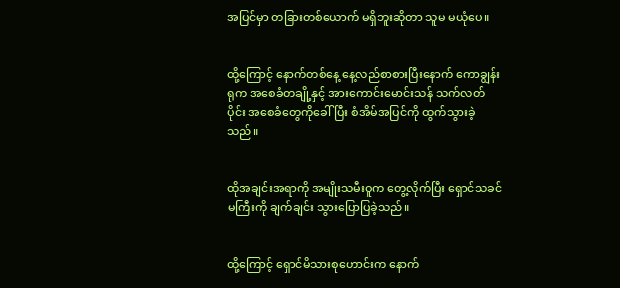အပြင်မှာ တခြားတစ်ယောက် မရှိဘူးဆိုတာ သူမ မယုံပေ။


ထို့ကြောင့် နောက်တစ်နေ့ နေ့လည်စာစားပြီးနောက် ကောချွန်းရုက အစေခံတချို့နှင့် အားကောင်းမောင်းသန် သက်လတ်ပိုင်း အစေခံတွေကိုခေါ်ပြီး စံအိမ်အပြင်ကို ထွက်သွားခဲ့သည်။


ထိုအချင်းအရာကို အမျိုးသမီးဝူက တွေ့လိုက်ပြီး ရှောင်သခင်မကြီးကို ချက်ချင်း သွားပြောပြခဲ့သည်။


ထို့ကြောင့် ရှောင်မိသားစုဟောင်းက နောက်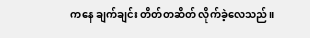ကနေ ချက်ချင်း တိတ်တဆိတ် လိုက်ခဲ့လေသည်။